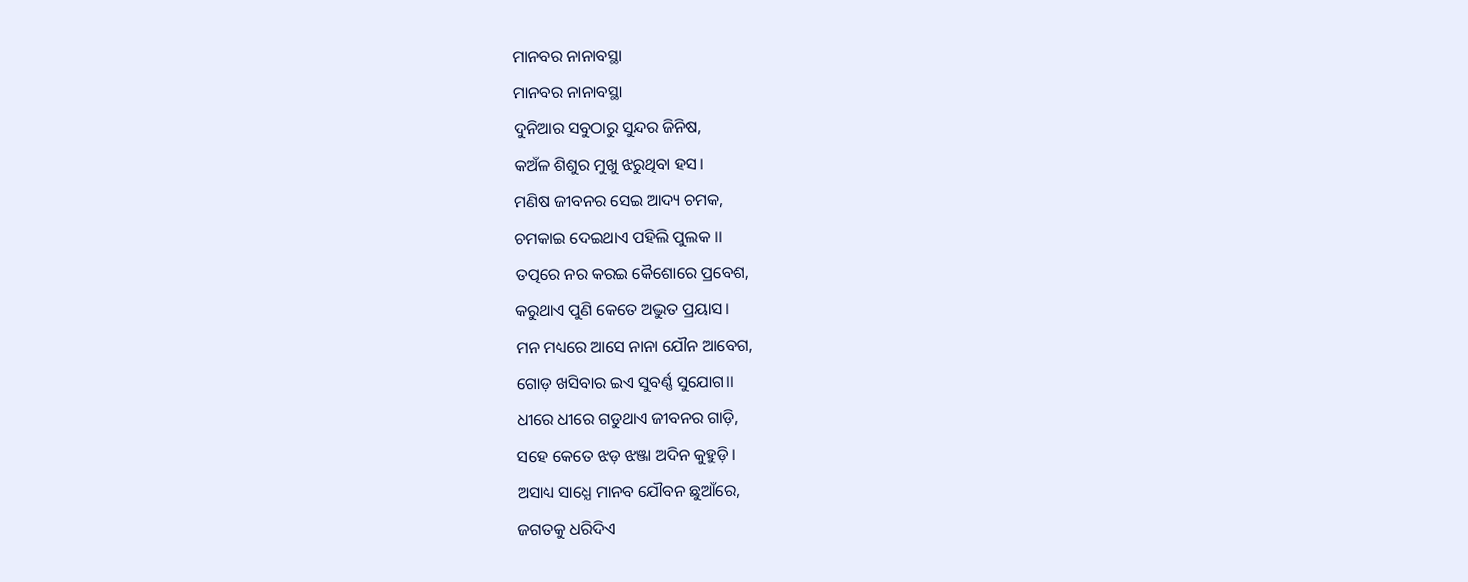ମାନବର ନାନାବସ୍ଥା
ମାନବର ନାନାବସ୍ଥା
ଦୁନିଆର ସବୁଠାରୁ ସୁନ୍ଦର ଜିନିଷ,
କଅଁଳ ଶିଶୁର ମୁଖୁ ଝରୁଥିବା ହସ।
ମଣିଷ ଜୀବନର ସେଇ ଆଦ୍ୟ ଚମକ,
ଚମକାଇ ଦେଇଥାଏ ପହିଲି ପୁଲକ ।।
ତତ୍ପରେ ନର କରଇ କୈଶୋରେ ପ୍ରବେଶ,
କରୁଥାଏ ପୁଣି କେତେ ଅଦ୍ଭୁତ ପ୍ରୟାସ।
ମନ ମଧ୍ୟରେ ଆସେ ନାନା ଯୌନ ଆବେଗ,
ଗୋଡ଼ ଖସିବାର ଇଏ ସୁବର୍ଣ୍ଣ ସୁଯୋଗ।।
ଧୀରେ ଧୀରେ ଗଡୁଥାଏ ଜୀବନର ଗାଡ଼ି,
ସହେ କେତେ ଝଡ଼ ଝଞ୍ଜା ଅଦିନ କୁହୁଡ଼ି।
ଅସାଧ୍ୟ ସାଧ୍ଯେ ମାନବ ଯୌବନ ଛୁଆଁରେ,
ଜଗତକୁ ଧରିଦିଏ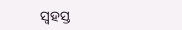ସ୍ଵହସ୍ତ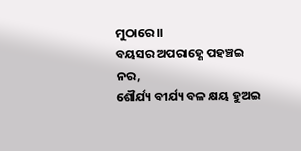ମୁଠାରେ।।
ବୟସର ଅପରାହ୍ଣେ ପହଞ୍ଚଇ ନର,
ଶୌର୍ଯ୍ୟ ବୀର୍ଯ୍ୟ ବଳ କ୍ଷୟ ହୁଅଇ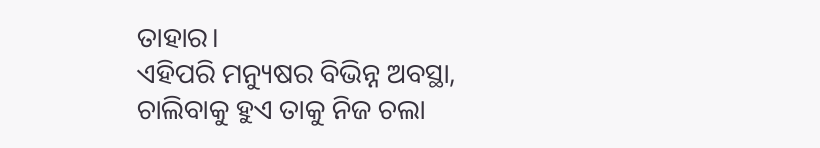ତାହାର।
ଏହିପରି ମନ୍ୟୁଷର ବିଭିନ୍ନ ଅବସ୍ଥା,
ଚାଲିବାକୁ ହୁଏ ତାକୁ ନିଜ ଚଲା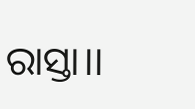ରାସ୍ତା।।